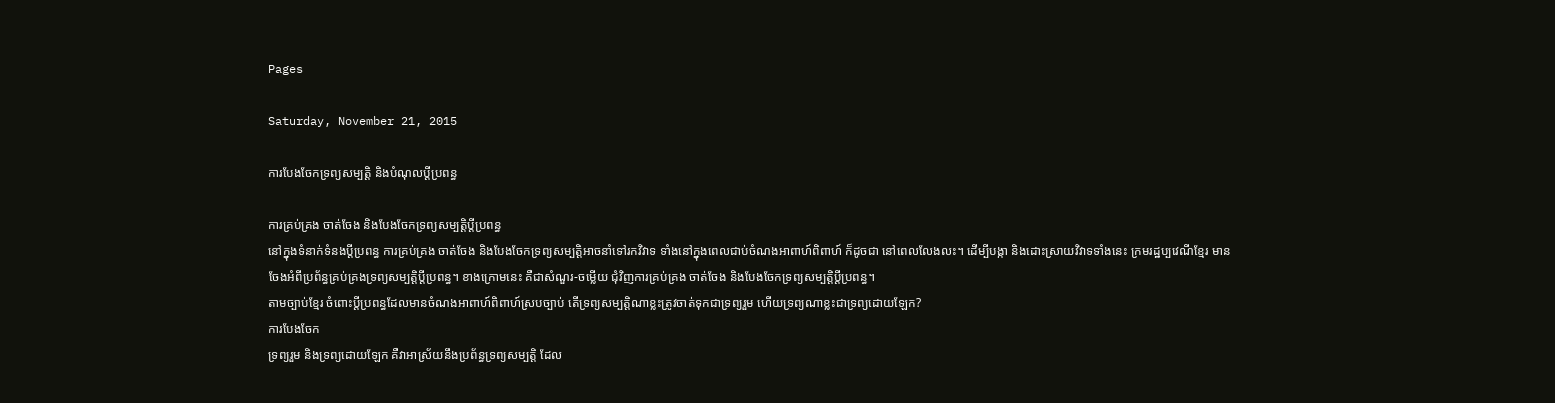Pages

Saturday, November 21, 2015

ការបែងចែកទ្រព្យសម្បត្តិ និងបំណុលប្តីប្រពន្ធ

ការគ្រប់គ្រង ចាត់ចែង និងបែងចែកទ្រព្យសម្បត្តិប្តីប្រពន្ធ
នៅក្នុងទំនាក់ទំនងប្តីប្រពន្ធ ការគ្រប់គ្រង ចាត់ចែង និងបែងចែកទ្រព្យសម្បត្តិអាចនាំទៅរកវិវាទ ទាំងនៅក្នុងពេលជាប់ចំណងអាពាហ៍ពិពាហ៍ ក៏ដូចជា នៅពេលលែងលះ។ ដើម្បីបង្កា និងដោះស្រាយវិវាទទាំងនេះ ក្រមរដ្ឋប្បវេណីខ្មែរ មានចែងអំពីប្រព័ន្ធគ្រប់គ្រងទ្រព្យសម្បត្តិប្តីប្រពន្ធ។ ខាងក្រោមនេះ គឺជាសំណួរ-ចម្លើយ ជុំវិញការគ្រប់គ្រង ចាត់ចែង និងបែងចែកទ្រព្យសម្បត្តិប្តីប្រពន្ធ។
តាមច្បាប់ខ្មែរ ចំពោះប្តីប្រពន្ធដែលមានចំណងអាពាហ៍ពិពាហ៍ស្របច្បាប់ តើទ្រព្យសម្បត្តិណាខ្លះត្រូវចាត់ទុកជាទ្រព្យរួម ហើយទ្រព្យណាខ្លះជាទ្រព្យដោយឡែក?
ការបែងចែក
ទ្រព្យរួម និងទ្រព្យដោយឡែក គឺវាអាស្រ័យនឹងប្រព័ន្ធទ្រព្យសម្បត្តិ ដែល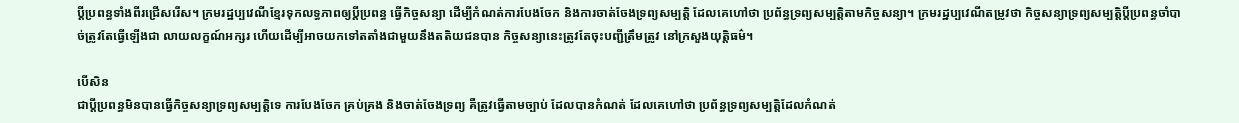ប្តីប្រពន្ធទាំងពីរជ្រើសរើស។ ក្រមរដ្ឋប្បវេណីខ្មែរទុកលទ្ធភាពឲ្យប្តីប្រពន្ធ ធ្វើកិច្ចសន្យា ដើម្បីកំណត់ការបែងចែក និងការចាត់ចែងទ្រព្យសម្បត្តិ ដែលគេហៅថា ប្រព័ន្ធទ្រព្យសម្បត្តិតាមកិច្ចសន្យា។ ក្រមរដ្ឋប្បវេណីតម្រូវថា កិច្ចសន្យាទ្រព្យសម្បត្តិប្តីប្រពន្ធចាំបាច់ត្រូវតែធ្វើឡើងជា លាយលក្ខណ៍អក្សរ ហើយដើម្បីអាចយកទៅតតាំងជាមួយនឹងតតិយជនបាន កិច្ចសន្យានេះត្រូវតែចុះបញ្ជីត្រឹមត្រូវ នៅក្រសួងយុត្តិធម៌។

បើសិន
ជាប្តីប្រពន្ធមិនបានធ្វើកិច្ចសន្យាទ្រព្យសម្បត្តិទេ ការបែងចែក គ្រប់គ្រង និងចាត់ចែងទ្រព្យ គឺត្រូវធ្វើតាមច្បាប់ ដែលបានកំណត់ ដែលគេហៅថា ប្រព័ន្ធទ្រព្យសម្បត្តិដែលកំណត់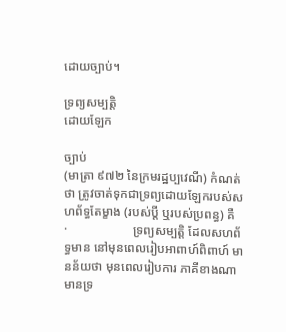ដោយច្បាប់។

ទ្រព្យសម្បត្តិ
ដោយឡែក

ច្បាប់
(មាត្រា ៩៧២ នៃក្រមរដ្ឋប្បវេណី) កំណត់ថា ត្រូវចាត់ទុកជាទ្រព្យដោយឡែករបស់សហព័ទ្ធតែម្ខាង (របស់ប្តី ឬរបស់ប្រពន្ធ) គឺ
·                     ទ្រព្យសម្បត្តិ ដែលសហព័ទ្ធមាន នៅមុនពេលរៀបអាពាហ៍ពិពាហ៍ មានន័យថា មុនពេលរៀបការ ភាគីខាងណាមានទ្រ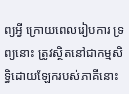ព្យអ្វី ក្រោយពេលរៀបការ ទ្រព្យនោះ ត្រូវស្ថិតនៅជាកម្មសិទ្ធិដោយឡែករបស់ភាគីនោះ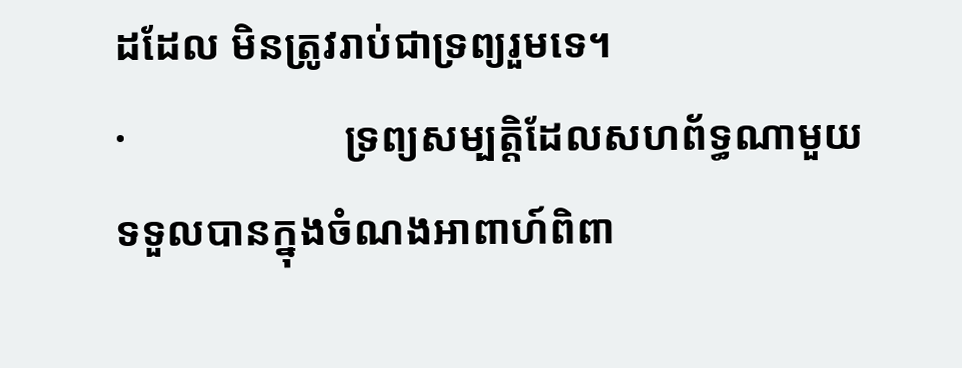ដដែល មិនត្រូវរាប់ជាទ្រព្យរួមទេ។
·                     ទ្រព្យសម្បត្តិដែលសហព័ទ្ធណាមួយទទួលបានក្នុងចំណងអាពាហ៍ពិពា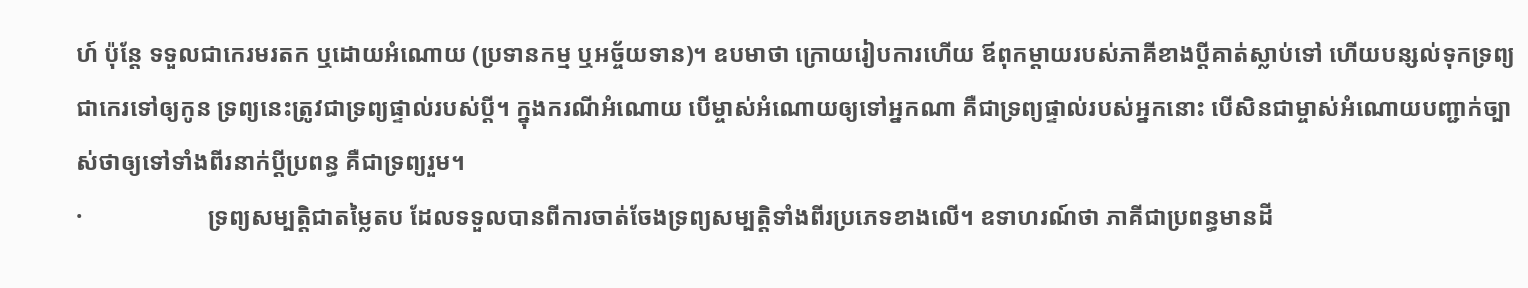ហ៍ ប៉ុន្តែ ទទួលជាកេរមរតក ឬដោយអំណោយ (ប្រទានកម្ម ឬអច្ច័យទាន)។ ឧបមាថា ក្រោយរៀបការហើយ ឪពុកម្តាយរបស់ភាគីខាងប្តីគាត់ស្លាប់ទៅ ហើយបន្សល់ទុកទ្រព្យជាកេរទៅឲ្យកូន ទ្រព្យនេះត្រូវជាទ្រព្យផ្ទាល់របស់ប្តី។ ក្នុងករណីអំណោយ បើម្ចាស់អំណោយឲ្យទៅអ្នកណា គឺជាទ្រព្យផ្ទាល់របស់អ្នកនោះ បើសិនជាម្ចាស់អំណោយបញ្ជាក់ច្បាស់ថាឲ្យទៅទាំងពីរនាក់ប្តីប្រពន្ធ គឺជាទ្រព្យរួម។
·                     ទ្រព្យសម្បត្តិជាតម្លៃតប ដែលទទួលបានពីការចាត់ចែងទ្រព្យសម្បត្តិទាំងពីរប្រភេទខាងលើ។ ឧទាហរណ៍ថា ភាគីជាប្រពន្ធមានដី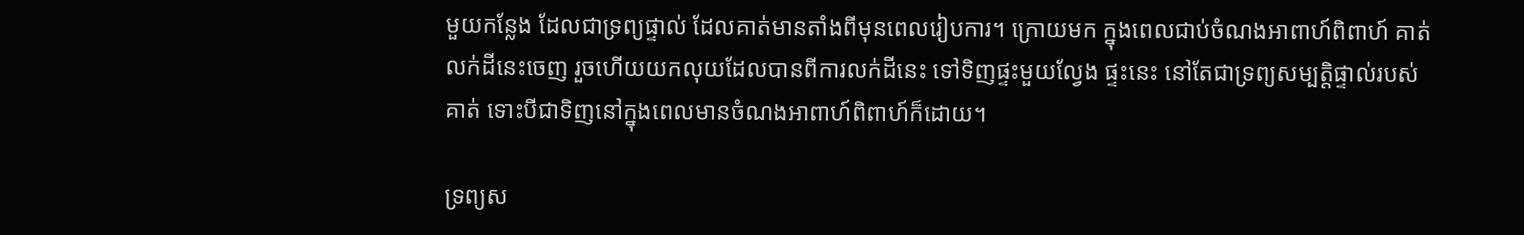មួយកន្លែង ដែលជាទ្រព្យផ្ទាល់ ដែលគាត់មានតាំងពីមុនពេលរៀបការ។ ក្រោយមក ក្នុងពេលជាប់ចំណងអាពាហ៍ពិពាហ៍ គាត់លក់ដីនេះចេញ រួចហើយយកលុយដែលបានពីការលក់ដីនេះ ទៅទិញផ្ទះមួយល្វែង ផ្ទះនេះ នៅតែជាទ្រព្យសម្បត្តិផ្ទាល់របស់គាត់ ទោះបីជាទិញនៅក្នុងពេលមានចំណងអាពាហ៍ពិពាហ៍ក៏ដោយ។

ទ្រព្យស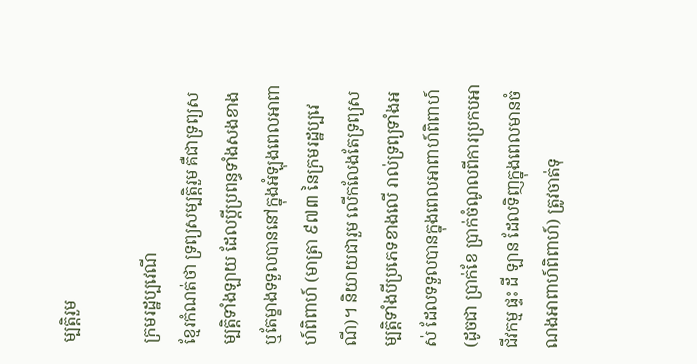ម្បត្តិរួម

ក្រមរដ្ឋប្បវេណី
ខ្មែរកំណត់ថា ទ្រព្យសម្បត្តិរួម គឺជាទ្រព្យសម្បត្តិទាំងឡាយ ដែលប្តីប្រពន្ធទាំងសងខាង ឬតែម្ខាងទទួលបាននៅក្នុងអំឡុងពេលអាពាហ៍ពិពាហ៍ (មាត្រា ៩៧៣ នៃក្រមរដ្ឋប្បវេណី)។ និយាយជារួម លើកលែងតែទ្រព្យសម្បត្តិទាំងបីប្រភេទខាងលើ រាល់ទ្រព្យទាំងអស់ ដែលទទួលបានក្នុងពេលអាពាហ៍ពិពាហ៍ (ដូចជា ប្រាក់ខែ ប្រាក់ចំណូលពីការប្រកបអាជីវកម្ម ផ្ទះ ដី ឡាន ដែលទិញក្នុងពេលមានចំណងអាពាហ៍ពិពាហ៍) ត្រូវចាត់ទុ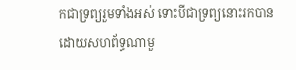កជាទ្រព្យរួមទាំងអស់ ទោះបីជាទ្រព្យនោះរកបានដោយសហព័ទ្ធណាមួ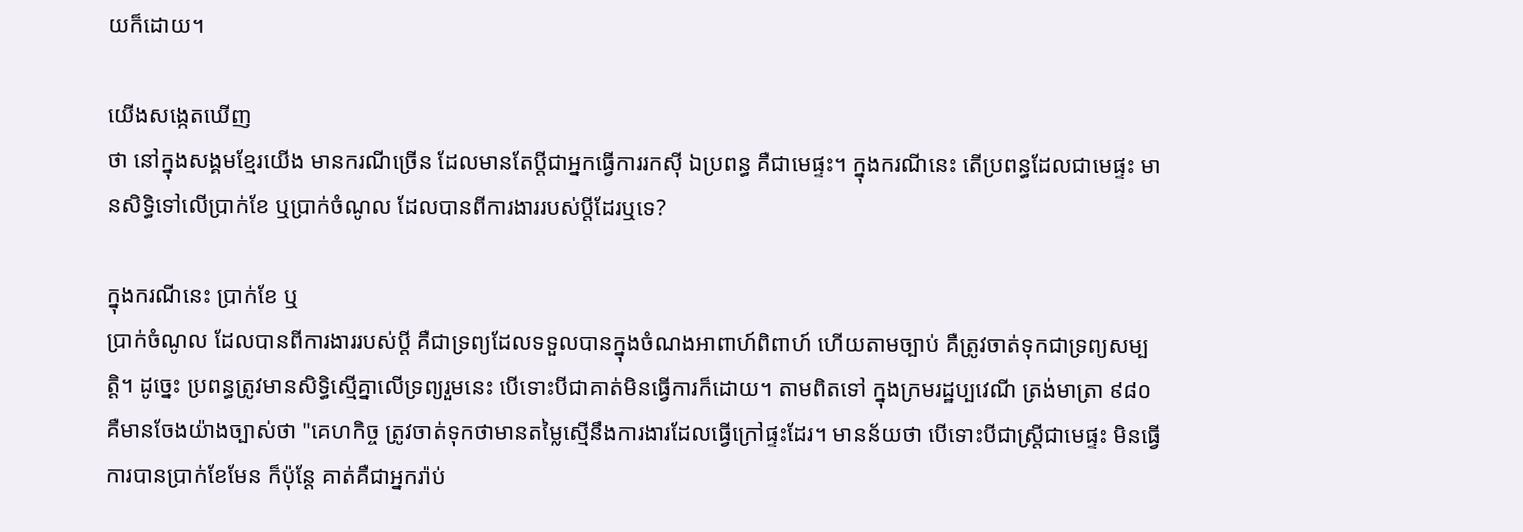យក៏ដោយ។

យើងសង្កេតឃើញ
ថា នៅក្នុងសង្គមខ្មែរយើង មានករណីច្រើន ដែលមានតែប្តីជាអ្នកធ្វើការរកស៊ី ឯប្រពន្ធ គឺជាមេផ្ទះ។ ក្នុងករណីនេះ តើប្រពន្ធដែលជាមេផ្ទះ មានសិទ្ធិទៅលើប្រាក់ខែ ឬប្រាក់ចំណូល ដែលបានពីការងាររបស់ប្តីដែរឬទេ?

ក្នុងករណីនេះ ប្រាក់ខែ ឬ
ប្រាក់ចំណូល ដែលបានពីការងាររបស់ប្តី គឺជាទ្រព្យដែលទទួលបានក្នុងចំណងអាពាហ៍ពិពាហ៍ ហើយតាមច្បាប់ គឺត្រូវចាត់ទុកជាទ្រព្យសម្បត្តិ។ ដូច្នេះ ប្រពន្ធត្រូវមានសិទ្ធិស្មើគ្នាលើទ្រព្យរួមនេះ បើទោះបីជាគាត់មិនធ្វើការក៏ដោយ។ តាមពិតទៅ ក្នុងក្រមរដ្ឋប្បវេណី ត្រង់មាត្រា ៩៨០ គឺមានចែងយ៉ាងច្បាស់ថា "គេហកិច្ច ត្រូវចាត់ទុកថាមានតម្លៃស្មើនឹងការងារដែលធ្វើក្រៅផ្ទះដែរ។ មានន័យថា បើទោះបីជាស្រ្តីជាមេផ្ទះ មិនធ្វើការបានប្រាក់ខែមែន ក៏ប៉ុន្តែ គាត់គឺជាអ្នករ៉ាប់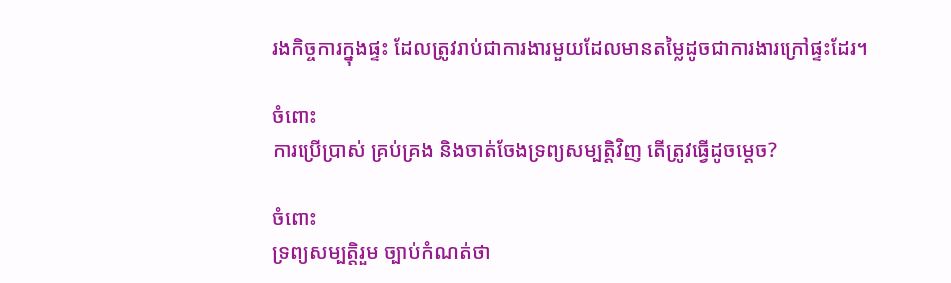រងកិច្ចការក្នុងផ្ទះ ដែលត្រូវរាប់ជាការងារមួយដែលមានតម្លៃដូចជាការងារក្រៅផ្ទះដែរ។

ចំពោះ
ការប្រើប្រាស់ គ្រប់គ្រង និងចាត់ចែងទ្រព្យសម្បត្តិវិញ តើត្រូវធ្វើដូចម្តេច?

ចំពោះ
ទ្រព្យសម្បត្តិរួម ច្បាប់កំណត់ថា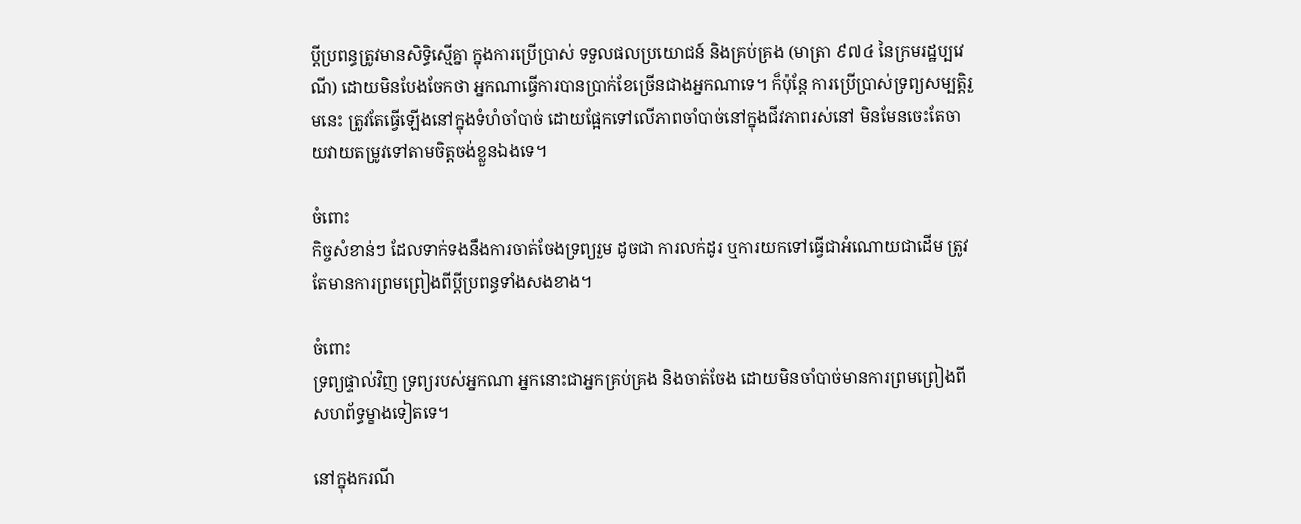ប្តីប្រពន្ធត្រូវមានសិទ្ធិស្មើគ្នា ក្នុងការប្រើប្រាស់ ទទួលផលប្រយោជន៍ និងគ្រប់គ្រង (មាត្រា ៩៧៤ នៃក្រមរដ្ឋប្បវេណី) ដោយមិនបែងចែកថា អ្នកណាធ្វើការបានប្រាក់ខែច្រើនជាងអ្នកណាទេ។ ក៏ប៉ុន្តែ ការប្រើប្រាស់ទ្រព្យសម្បត្តិរួមនេះ ត្រូវតែធ្វើឡើងនៅក្នុងទំហំចាំបាច់ ដោយផ្អែកទៅលើភាពចាំបាច់នៅក្នុងជីវភាពរស់នៅ មិនមែនចេះតែចាយវាយតម្រូវទៅតាមចិត្តចង់ខ្លួនឯងទេ។

ចំពោះ
កិច្ចសំខាន់ៗ ដែលទាក់ទងនឹងការចាត់ចែងទ្រព្យរួម ដូចជា ការលក់ដូរ ឬការយកទៅធ្វើជាអំណោយជាដើម ត្រូវតែមានការព្រមព្រៀងពីប្តីប្រពន្ធទាំងសងខាង។

ចំពោះ
ទ្រព្យផ្ទាល់វិញ ទ្រព្យរបស់អ្នកណា អ្នកនោះជាអ្នកគ្រប់គ្រង និងចាត់ចែង ដោយមិនចាំបាច់មានការព្រមព្រៀងពីសហព័ទ្ធម្ខាងទៀតទេ។

នៅក្នុងករណី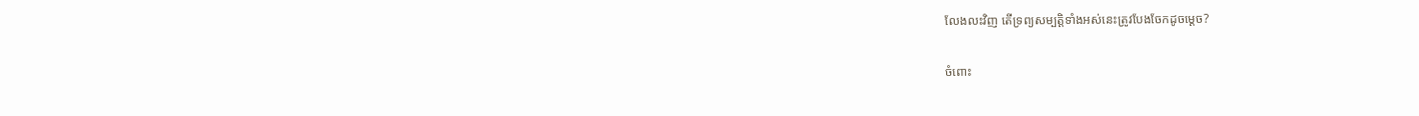លែងលះវិញ តើទ្រព្យសម្បត្តិទាំងអស់នេះត្រូវបែងចែកដូចម្តេច?

ចំពោះ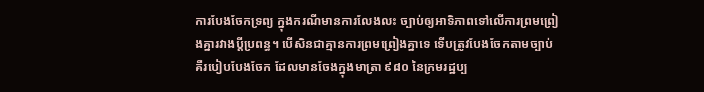ការបែងចែកទ្រព្យ ក្នុងករណីមានការលែងលះ ច្បាប់ឲ្យអាទិភាពទៅលើការព្រមព្រៀងគ្នារវាងប្តីប្រពន្ធ។ បើសិនជាគ្មានការព្រមព្រៀងគ្នាទេ ទើបត្រូវបែងចែកតាមច្បាប់ គឺរបៀបបែងចែក ដែលមានចែងក្នុងមាត្រា ៩៨០ នៃក្រមរដ្ឋប្ប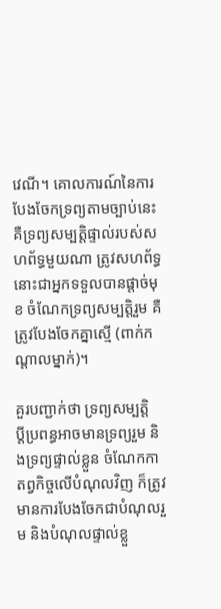វេណី។ គោលការណ៍នៃការបែងចែកទ្រព្យតាមច្បាប់នេះ គឺទ្រព្យសម្បត្តិផ្ទាល់របស់សហព័ទ្ធមួយណា ត្រូវសហព័ទ្ធនោះជាអ្នកទទួលបានផ្តាច់មុខ ចំណែកទ្រព្យសម្បត្តិរួម គឺត្រូវបែងចែកគ្នាស្មើ (ពាក់កណ្តាលម្នាក់)។

គួរបញ្ជាក់ថា ទ្រព្យសម្បត្តិ
ប្តីប្រពន្ធអាចមានទ្រព្យរួម និងទ្រព្យផ្ទាល់ខ្លួន ចំណែកកាតព្វកិច្ចលើបំណុលវិញ ក៏ត្រូវមានការបែងចែកជាបំណុលរួម និងបំណុលផ្ទាល់ខ្លួ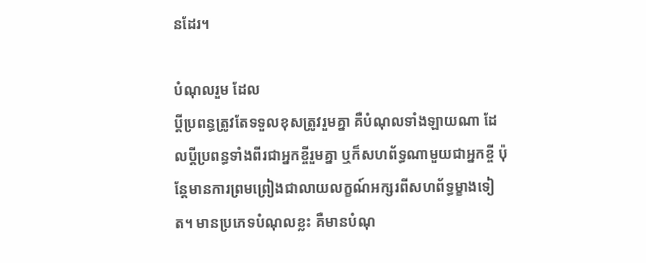នដែរ។

បំណុលរួម ដែល
ប្តីប្រពន្ធត្រូវតែទទួលខុសត្រូវរួមគ្នា គឺបំណុលទាំងឡាយណា ដែលប្តីប្រពន្ធទាំងពីរជាអ្នកខ្ចីរួមគ្នា ឬក៏សហព័ទ្ធណាមួយជាអ្នកខ្ចី ប៉ុន្តែមានការព្រមព្រៀងជាលាយលក្ខណ៍អក្សរពីសហព័ទ្ធម្ខាងទៀត។ មានប្រភេទបំណុលខ្លះ គឺមានបំណុ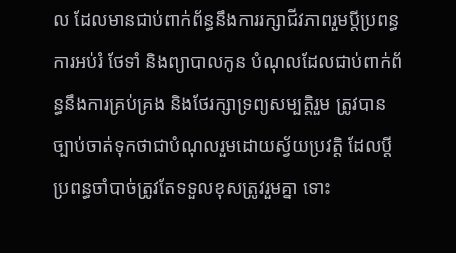ល ដែលមានជាប់ពាក់ព័ន្ធនឹងការរក្សាជីវភាពរួមប្តីប្រពន្ធ ការអប់រំ ថែទាំ និងព្យាបាលកូន បំណុលដែលជាប់ពាក់ព័ន្ធនឹងការគ្រប់គ្រង និងថែរក្សាទ្រព្យសម្បត្តិរួម ត្រូវបានច្បាប់ចាត់ទុកថាជាបំណុលរួមដោយស្វ័យប្រវត្តិ ដែលប្តីប្រពន្ធចាំបាច់ត្រូវតែទទួលខុសត្រូវរួមគ្នា ទោះ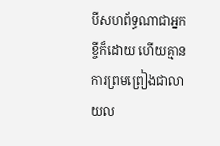បីសហព័ទ្ធណាជាអ្នកខ្ចីក៏ដោយ ហើយគ្មានការព្រមព្រៀងជាលាយល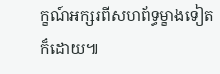ក្ខណ៍អក្សរពីសហព័ទ្ធម្ខាងទៀតក៏ដោយ៕